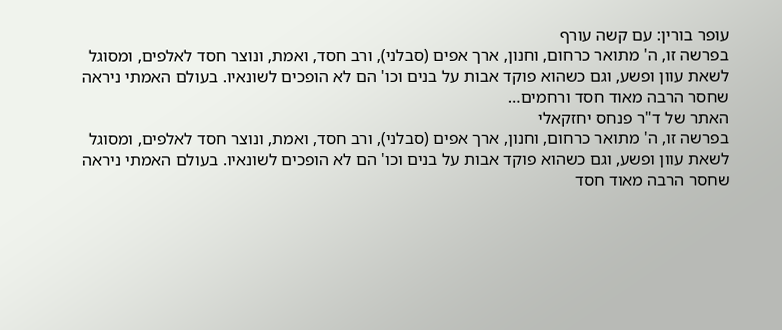עופר בורין: עם קשה עורף
בפרשה זו, ה' מתואר כרחום, וחנון, ארך אפים (סבלני), ורב חסד, ואמת, ונוצר חסד לאלפים, ומסוגל לשאת עוון ופשע, וגם כשהוא פוקד אבות על בנים וכו' הם לא הופכים לשונאיו. בעולם האמתי ניראה שחסר הרבה מאוד חסד ורחמים…
האתר של ד"ר פנחס יחזקאלי
בפרשה זו, ה' מתואר כרחום, וחנון, ארך אפים (סבלני), ורב חסד, ואמת, ונוצר חסד לאלפים, ומסוגל לשאת עוון ופשע, וגם כשהוא פוקד אבות על בנים וכו' הם לא הופכים לשונאיו. בעולם האמתי ניראה שחסר הרבה מאוד חסד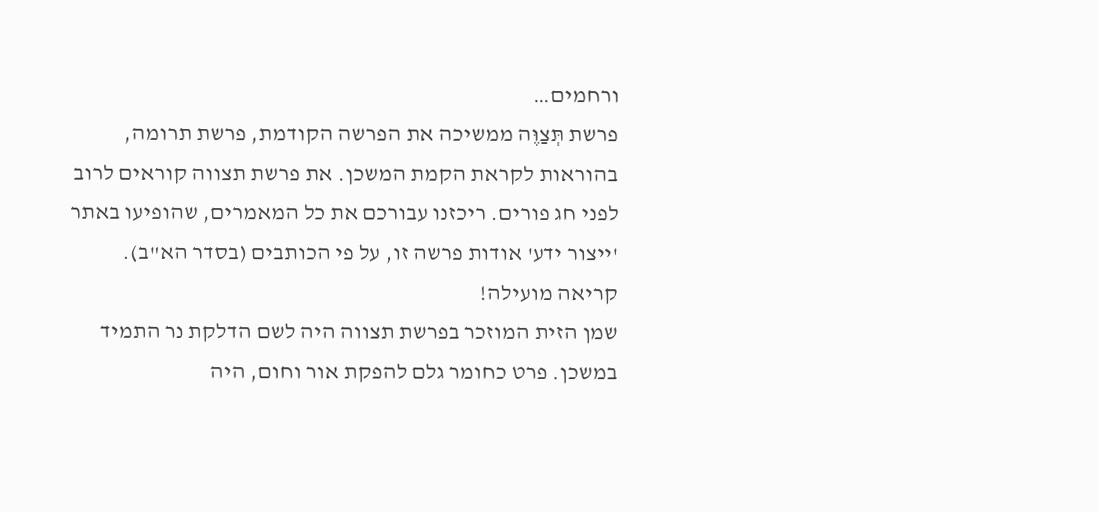ורחמים…
פרשת תְּצַוֶּה ממשיכה את הפרשה הקודמת, פרשת תרומה, בהוראות לקראת הקמת המשכן. את פרשת תצווה קוראים לרוב לפני חג פורים. ריכזנו עבורכם את כל המאמרים, שהופיעו באתר 'ייצור ידע' אודות פרשה זו, על פי הכותבים (בסדר הא"ב). קריאה מועילה!
שמן הזית המוזכר בפרשת תצווה היה לשם הדלקת נר התמיד במשכן. פרט כחומר גלם להפקת אור וחום, היה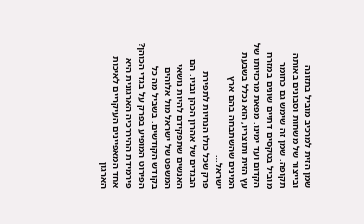שמן הזית למרכיב מוביל בתזונה ובייצור של משחות וסבונים באותה תקופה. שמן זה שימש גם כחומר מוביל בטקסים דתיים שונים במזרח הקדום ועד ימינו. מפאת מרכזיותו של עץ הזית ותוצריו, הוא נכלל בשבעת המינים שהשתבחה בהם ארץ ישראל…
פרק שכל כולו הנחיות לתפירת הבגדים של אהרון הכהן ובניו. הם האנשים שתפקידם להיות נושאי המשפט של ישראל מול אלוהים בקודש הקודשים. בשביל מה כל הפירוט המופיע בפרק על בגדי הכוהן?
פירמידת ההיררכיה הארגונית היא אחד המאפיינים העיקריים לאיכות הארגון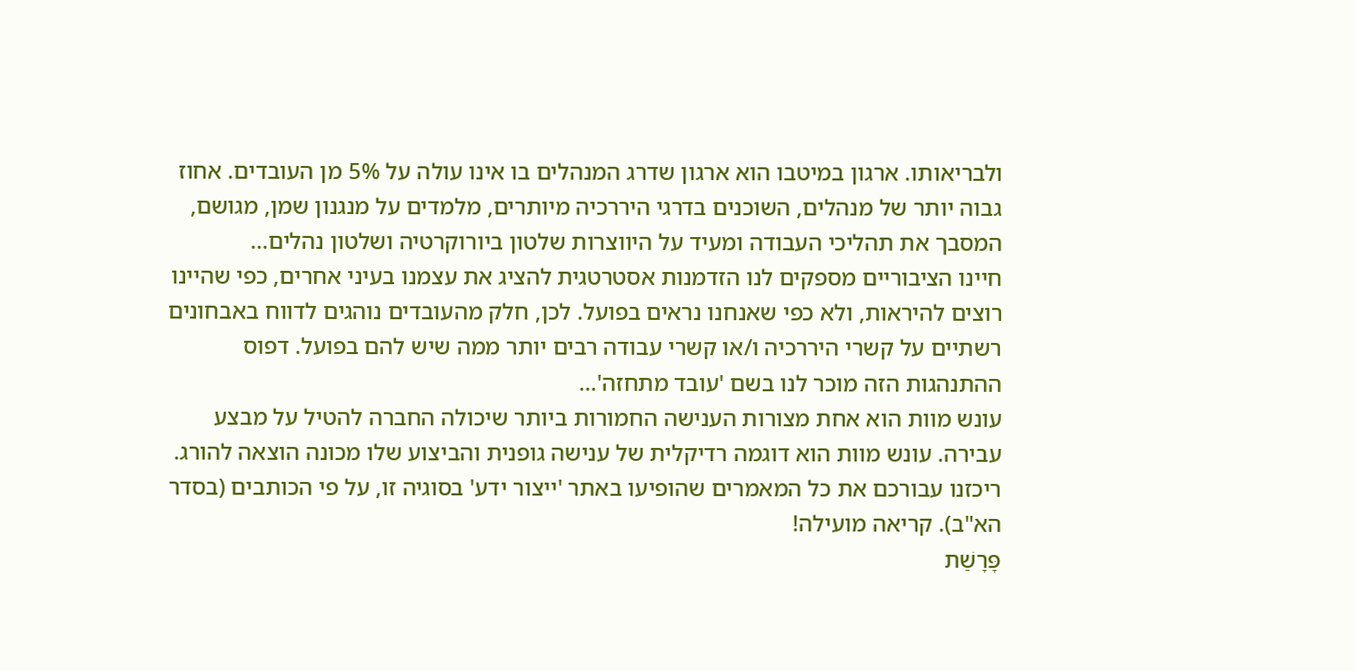ולבריאותו. ארגון במיטבו הוא ארגון שדרג המנהלים בו אינו עולה על 5% מן העובדים. אחוז גבוה יותר של מנהלים, השוכנים בדרגי היררכיה מיותרים, מלמדים על מנגנון שמן, מגושם, המסבך את תהליכי העבודה ומעיד על היווצרות שלטון ביורוקרטיה ושלטון נהלים…
חיינו הציבוריים מספקים לנו הזדמנות אסטרטגית להציג את עצמנו בעיני אחרים, כפי שהיינו רוצים להיראות, ולא כפי שאנחנו נראים בפועל. לכן, חלק מהעובדים נוהגים לדווח באבחונים רשתיים על קשרי היררכיה ו/או קשרי עבודה רבים יותר ממה שיש להם בפועל. דפוס ההתנהגות הזה מוכר לנו בשם 'עובד מתחזה'…
עונש מוות הוא אחת מצורות הענישה החמורות ביותר שיכולה החברה להטיל על מבצע עבירה. עונש מוות הוא דוגמה רדיקלית של ענישה גופנית והביצוע שלו מכונה הוצאה להורג. ריכזנו עבורכם את כל המאמרים שהופיעו באתר 'ייצור ידע' בסוגיה זו, על פי הכותבים (בסדר הא"ב). קריאה מועילה!
פָּרָשַׁת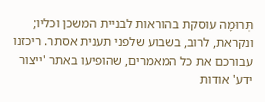תְּרוּמָה עוסקת בהוראות לבניית המשכן וכליו; ונקראת, לרוב, בשבוע שלפני תענית אסתר. ריכזנו עבורכם את כל המאמרים, שהופיעו באתר 'ייצור ידע' אודות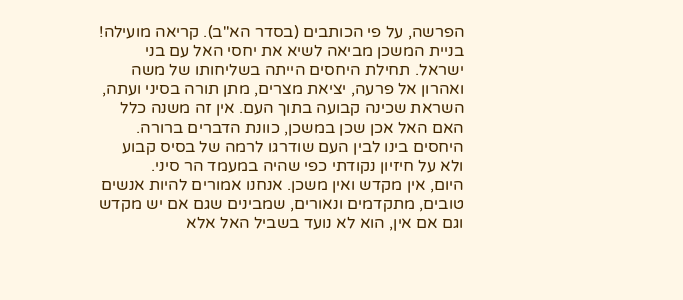הפרשה, על פי הכותבים (בסדר הא"ב). קריאה מועילה!
בניית המשכן מביאה לשיא את יחסי האל עם בני ישראל. תחילת היחסים הייתה בשליחותו של משה ואהרון אל פרעה, יציאת מצרים, מתן תורה בסיני ועתה, השראת שכינה קבועה בתוך העם. אין זה משנה כלל האם האל אכן שכן במשכן, כוונת הדברים ברורה. היחסים בינו לבין העם שודרגו לרמה של בסיס קבוע ולא על חיזיון נקודתי כפי שהיה במעמד הר סיני.
היום, אין מקדש ואין משכן. אנחנו אמורים להיות אנשים טובים, מתקדמים ונאורים, שמבינים שגם אם יש מקדש וגם אם אין, הוא לא נועד בשביל האל אלא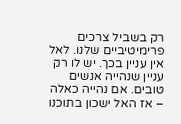רק בשביל צרכים פרימיטיביים שלנו. לאל אין עניין בכך. יש לו רק עניין שנהייה אנשים טובים. אם נהייה כאלה – אז האל ישכון בתוכנו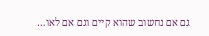גם אם נחשוב שהוא קיים וגם אם לאו…